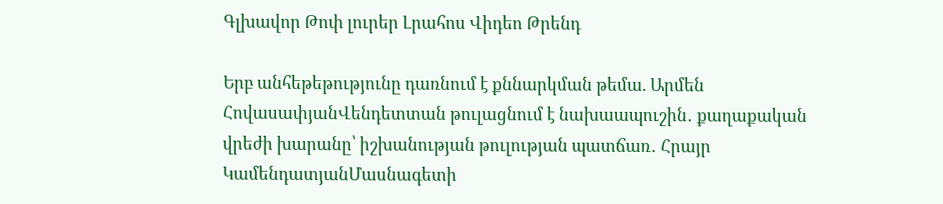Գլխավոր Թոփ լուրեր Լրահոս Վիդեո Թրենդ

Երբ անհեթեթությունը դառնում է քննարկման թեմա. Արմեն ՀովասափյանՎենդետտան թուլացնում է նախաապուշին․ քաղաքական վրեժի խարանը՝ իշխանության թուլության պատճառ․ Հրայր ԿամենդատյանՄասնագետի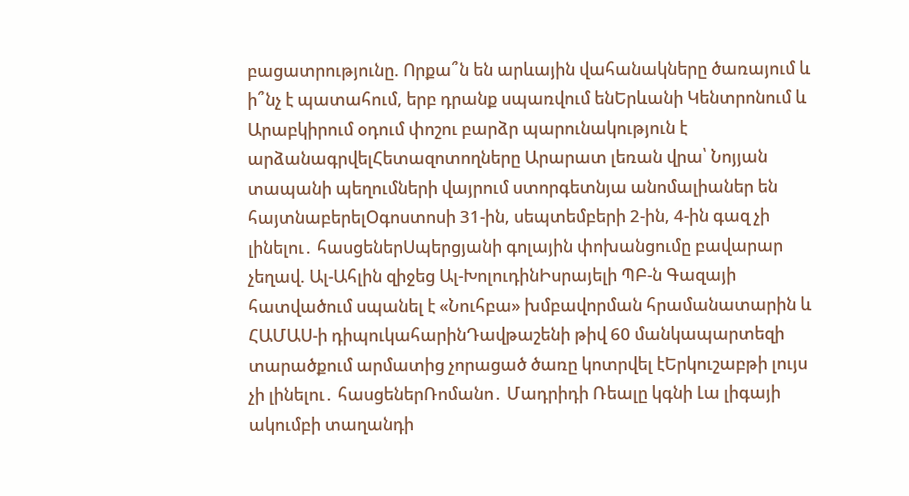բացատրությունը. Որքա՞ն են արևային վահանակները ծառայում և ի՞նչ է պատահում, երբ դրանք սպառվում ենԵրևանի Կենտրոնում և Արաբկիրում օդում փոշու բարձր պարունակություն է արձանագրվելՀետազոտողները Արարատ լեռան վրա՝ Նոյյան տապանի պեղումների վայրում ստորգետնյա անոմալիաներ են հայտնաբերելՕգոստոսի 31-ին, սեպտեմբերի 2-ին, 4-ին գազ չի լինելու․ հասցեներՍպերցյանի գոլային փոխանցումը բավարար չեղավ. Ալ-Ահլին զիջեց Ալ-ԽոլուդինԻսրայելի ՊԲ-ն Գազայի հատվածում սպանել է «Նուհբա» խմբավորման հրամանատարին և ՀԱՄԱՍ-ի դիպուկահարինԴավթաշենի թիվ 60 մանկապարտեզի տարածքում արմատից չորացած ծառը կոտրվել էԵրկուշաբթի լույս չի լինելու․ հասցեներՌոմանո․ Մադրիդի Ռեալը կգնի Լա լիգայի ակումբի տաղանդի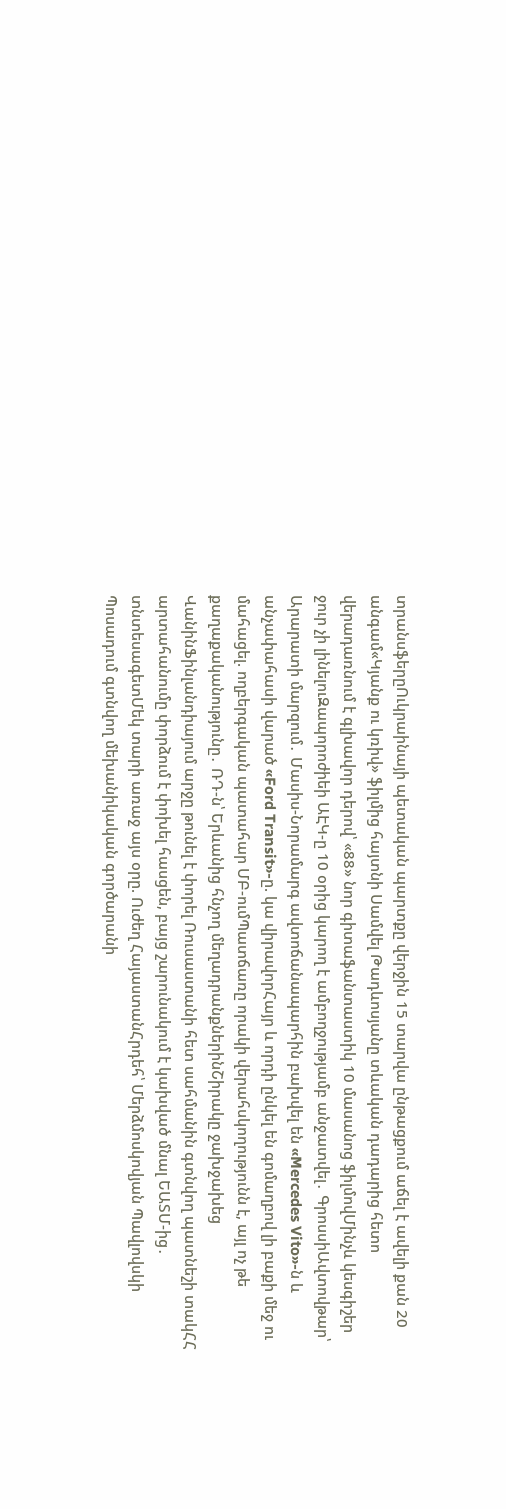տրանսֆերըՈւկրաինայի պետական պարտքը վերջին 15 տարվա ընթացքում աճել է ավելի քան 20 անգամ«Կյանք ու կռիվ» ֆիլմից հայտնի Սամվել Թադևոսյանը տևական դադարից հետո վերադառնում է գլխավոր դերով՝ «88» նոր գիտաֆանտաստիկ 10 մասանոց ֆիլմովՄինչև կեսգիշեր ջուր չի լինելուԶապորոժիեի ԱԷԿ-ը 10 օրից կարող է ամբողջությամբ անջատվել․ ԳրոսսիԱվտովթար՝ Արարատի մարզում․ Մասիս-Նորամարգ ավտոճանապարհին բախվել են «Mercedes Vito»-ն և անչափահասի վարած «Ford Transit»-ը. կա վիրավորՀայր և որդի ընկել են գոմաղբով լի բաքի մեջ ու մահացել. ողբերգական պատահար ՄԲ-ումՊատճառը որակի վերահսկողությունն է, այլ ոչ թե քաղաքականությունը․ ՌԴ-ն՝ Երևանից հնչող մեղադրանքներինՇիրակը ջախջախեց ՎանինՖինլանդիայում արջը թունել է փորել Ռուսաստանի հետ սահմանին գտնվող պատնեշի տակՀՀ արտահանումը փորձում է փոխել հասցեն, բայց շարունակում է կախված մնալ ԵԱՏՄ-ից․ տնտեսագետՄեկ տարի առաջ այս օրը. Ուժեղ ՀայաստանՀրդեհ՝ Մերձմոսկովյան Պավլովսկի Պոսադում գտնվող մեխանիկական գործարանի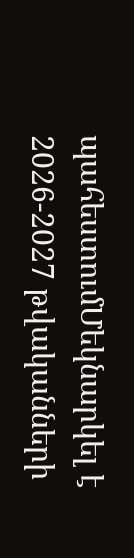պահեստումՄեկնարկել է 2026-2027 թվականների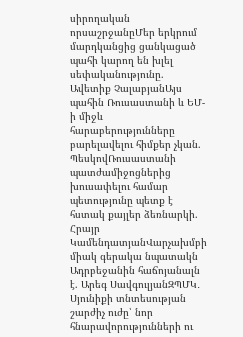սիրողական որսաշրջանըՄեր երկրում մարդկանցից ցանկացած պահի կարող են խլել սեփականությունը. Ավետիք ՉալաբյանԱյս պահին Ռուսաստանի և ԵՄ-ի միջև հարաբերությունները բարելավելու հիմքեր չկան. ՊեսկովՌուսաստանի պատժամիջոցներից խուսափելու համար պետությունը պետք է հստակ քայլեր ձեռնարկի. Հրայր ԿամենդատյանՎարչախմբի միակ գերակա նպատակն Ադրբեջանին հաճոյանալն է. Արեգ ՍավգուլյանԶՊՄԿ․ Սյունիքի տնտեսության շարժիչ ուժը՝ նոր հնարավորությունների ու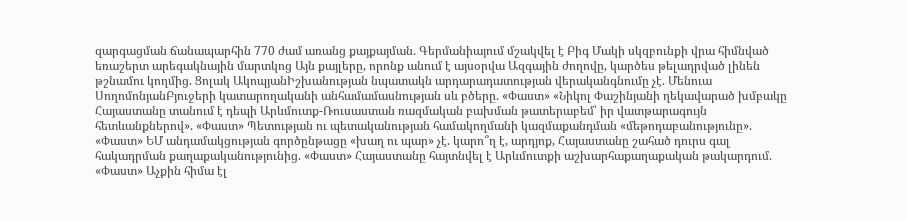զարգացման ճանապարհին 770 ժամ առանց քայքայման. Գերմանիայում մշակվել է Բիգ Մակի սկզբունքի վրա հիմնված եռաշերտ արեգակնային մարտկոց Այն քայլերը, որոնք անում է այսօրվա Ազգային ժողովը, կարծես թելադրված լինեն թշնամու կողմից. Ցոլակ ԱկոպյանԻշխանության նպատակն արդարադատության վերականգնումը չէ. Մենուա ՍողոմոնյանԲյուջերի կատարողականի անհամամասնության սև բծերը. «Փաստ» «Նիկոլ Փաշինյանի ղեկավարած խմբակը Հայաստանը տանում է դեպի Արևմուտք-Ռուսաստան ռազմական բախման թատերաբեմ՝ իր վատթարագույն հետևանքներով». «Փաստ» Պետության ու պետականության համակողմանի կազմաքանդման «մեթոդաբանությունը». «Փաստ» ԵՄ անդամակցության գործընթացը «խաղ ու պար» չէ. կարո՞ղ է, արդյոք, Հայաստանը շահած դուրս գալ հակադրման քաղաքականությունից. «Փաստ» Հայաստանը հայտնվել է Արևմուտքի աշխարհաքաղաքական թակարդում. «Փաստ» Աչքին հիմա էլ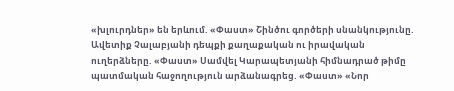«խլուրդներ» են երևում. «Փաստ» Շինծու գործերի սնանկությունը. Ավետիք Չալաբյանի դեպքի քաղաքական ու իրավական ուղերձները. «Փաստ» Սամվել Կարապետյանի հիմնադրած թիմը պատմական հաջողություն արձանագրեց. «Փաստ» «Նոր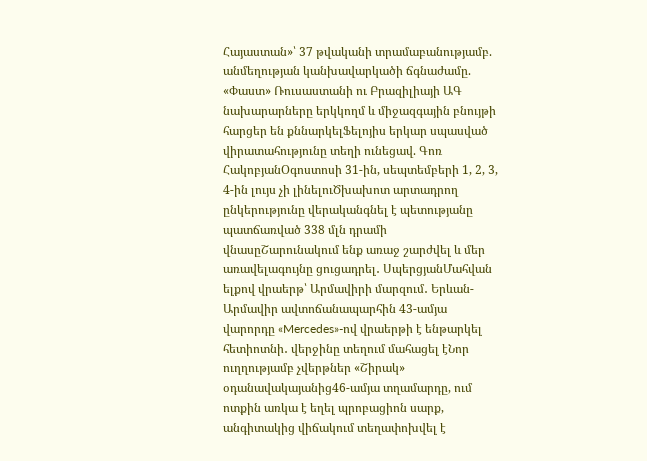Հայաստան»՝ 37 թվականի տրամաբանությամբ. անմեղության կանխավարկածի ճգնաժամը. «Փաստ» Ռուսաստանի ու Բրազիլիայի ԱԳ նախարարները երկկողմ և միջազգային բնույթի հարցեր են քննարկելՖելոյիս երկար սպասված վիրատահությունը տեղի ունեցավ. Գոռ ՀակոբյանՕգոստոսի 31-ին, սեպտեմբերի 1, 2, 3, 4-ին լույս չի լինելուԾխախոտ արտադրող ընկերությունը վերականգնել է պետությանը պատճառված 338 մլն դրամի վնասըՇարունակում ենք առաջ շարժվել և մեր առավելագույնը ցուցադրել․ ՍպերցյանՄահվան ելքով վրաերթ՝ Արմավիրի մարզում․ Երևան-Արմավիր ավտոճանապարհին 43-ամյա վարորդը «Mercedes»-ով վրաերթի է ենթարկել հետիոտնի․ վերջինը տեղում մահացել էՆոր ուղղությամբ չվերթներ «Շիրակ» օդանավակայանից46-ամյա տղամարդը, ում ոտքին առկա է եղել պրոբացիոն սարք, անգիտակից վիճակում տեղափոխվել է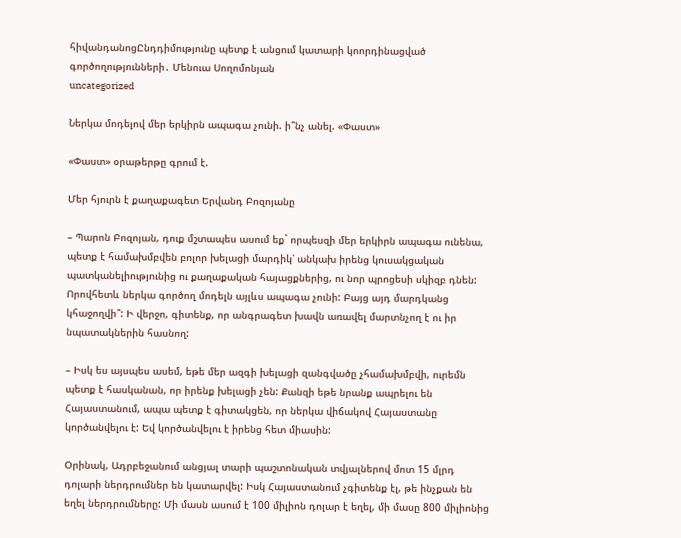հիվանդանոցԸնդդիմությունը պետք է անցում կատարի կոորդինացված գործողությունների․ Մենուա Սողոմոնյան
uncategorized

Ներկա մոդելով մեր երկիրն ապագա չունի. ի՞նչ անել. «Փաստ»

«Փաստ» օրաթերթը գրում է.

Մեր հյուրն է քաղաքագետ Երվանդ Բոզոյանը

– Պարոն Բոզոյան, դուք մշտապես ասում եք` որպեսզի մեր երկիրն ապագա ունենա, պետք է համախմբվեն բոլոր խելացի մարդիկ՝ անկախ իրենց կուսակցական պատկանելիությունից ու քաղաքական հայացքներից, ու նոր պրոցեսի սկիզբ դնեն: Որովհետև ներկա գործող մոդելն այլևս ապագա չունի: Բայց այդ մարդկանց կհաջողվի՞: Ի վերջո, գիտենք, որ անգրագետ խավն առավել մարտնչող է ու իր նպատակներին հասնող:

– Իսկ ես այսպես ասեմ, եթե մեր ազգի խելացի զանգվածը չհամախմբվի, ուրեմն պետք է հասկանան, որ իրենք խելացի չեն: Քանզի եթե նրանք ապրելու են Հայաստանում, ապա պետք է գիտակցեն, որ ներկա վիճակով Հայաստանը կործանվելու է: Եվ կործանվելու է իրենց հետ միասին:

Օրինակ, Ադրբեջանում անցյալ տարի պաշտոնական տվյալներով մոտ 15 մլրդ դոլարի ներդրումներ են կատարվել: Իսկ Հայաստանում չգիտենք էլ, թե ինչքան են եղել ներդրումները: Մի մասն ասում է 100 միլիոն դոլար է եղել, մի մասը 800 միլիոնից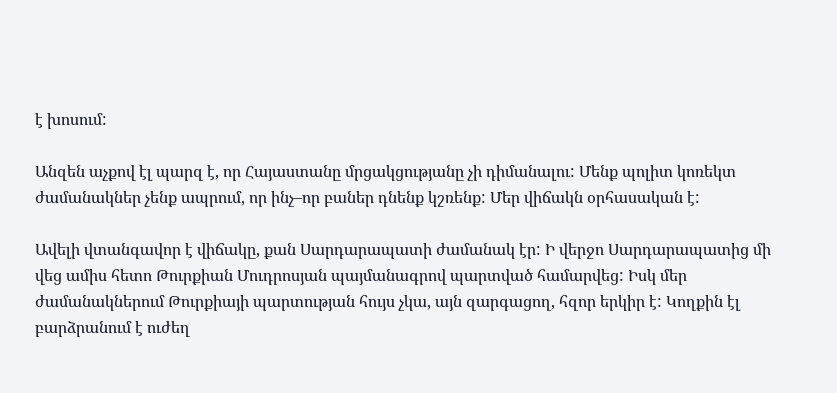է խոսում:

Անզեն աչքով էլ պարզ է, որ Հայաստանը մրցակցությանը չի դիմանալու: Մենք պոլիտ կոռեկտ ժամանակներ չենք ապրում, որ ինչ–որ բաներ դնենք կշռենք: Մեր վիճակն օրհասական է:

Ավելի վտանգավոր է վիճակը, քան Սարդարապատի ժամանակ էր: Ի վերջո Սարդարապատից մի վեց ամիս հետո Թուրքիան Մուդրոսյան պայմանագրով պարտված համարվեց: Իսկ մեր ժամանակներում Թուրքիայի պարտության հույս չկա, այն զարգացող, հզոր երկիր է: Կողքին էլ բարձրանում է ուժեղ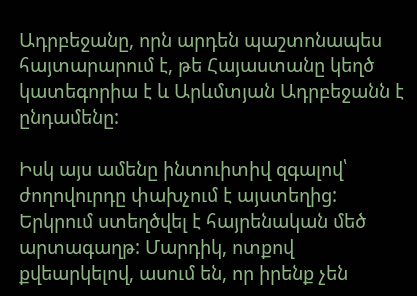Ադրբեջանը, որն արդեն պաշտոնապես հայտարարում է, թե Հայաստանը կեղծ կատեգորիա է և Արևմտյան Ադրբեջանն է ընդամենը:

Իսկ այս ամենը ինտուիտիվ զգալով՝ ժողովուրդը փախչում է այստեղից: Երկրում ստեղծվել է հայրենական մեծ արտագաղթ: Մարդիկ, ոտքով քվեարկելով, ասում են, որ իրենք չեն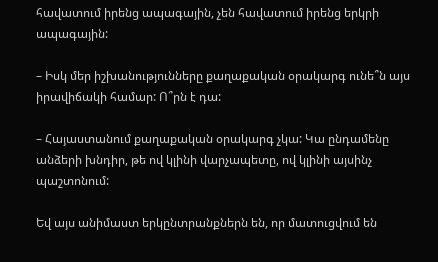հավատում իրենց ապագային, չեն հավատում իրենց երկրի ապագային:

– Իսկ մեր իշխանությունները քաղաքական օրակարգ ունե՞ն այս իրավիճակի համար: Ո՞րն է դա:

– Հայաստանում քաղաքական օրակարգ չկա: Կա ընդամենը անձերի խնդիր, թե ով կլինի վարչապետը, ով կլինի այսինչ պաշտոնում:

Եվ այս անիմաստ երկընտրանքներն են, որ մատուցվում են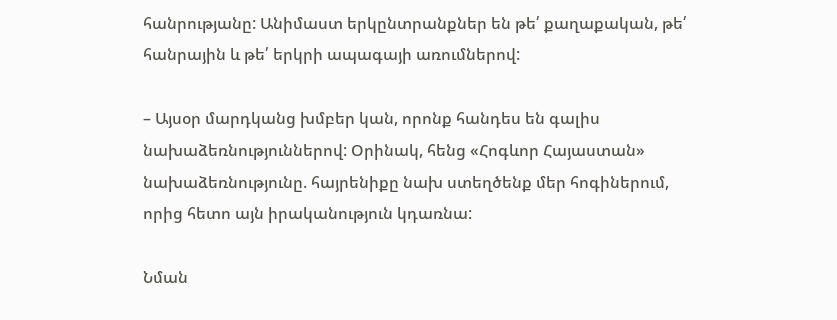հանրությանը: Անիմաստ երկընտրանքներ են թե՛ քաղաքական, թե՛ հանրային և թե՛ երկրի ապագայի առումներով:

– Այսօր մարդկանց խմբեր կան, որոնք հանդես են գալիս նախաձեռնություններով: Օրինակ, հենց «Հոգևոր Հայաստան» նախաձեռնությունը. հայրենիքը նախ ստեղծենք մեր հոգիներում, որից հետո այն իրականություն կդառնա:

Նման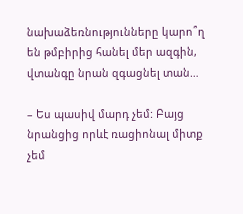նախաձեռնությունները կարո՞ղ են թմբիրից հանել մեր ազգին, վտանգը նրան զգացնել տան…

– Ես պասիվ մարդ չեմ: Բայց նրանցից որևէ ռացիոնալ միտք չեմ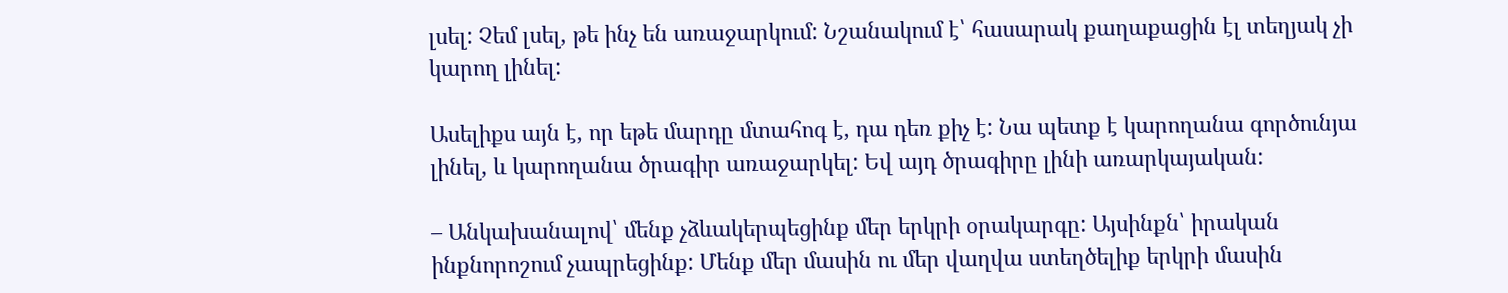լսել: Չեմ լսել, թե ինչ են առաջարկում: Նշանակում է՝ հասարակ քաղաքացին էլ տեղյակ չի կարող լինել:

Ասելիքս այն է, որ եթե մարդը մտահոգ է, դա դեռ քիչ է: Նա պետք է կարողանա գործունյա լինել, և կարողանա ծրագիր առաջարկել: Եվ այդ ծրագիրը լինի առարկայական:

– Անկախանալով՝ մենք չձևակերպեցինք մեր երկրի օրակարգը: Այսինքն՝ իրական ինքնորոշում չապրեցինք: Մենք մեր մասին ու մեր վաղվա ստեղծելիք երկրի մասին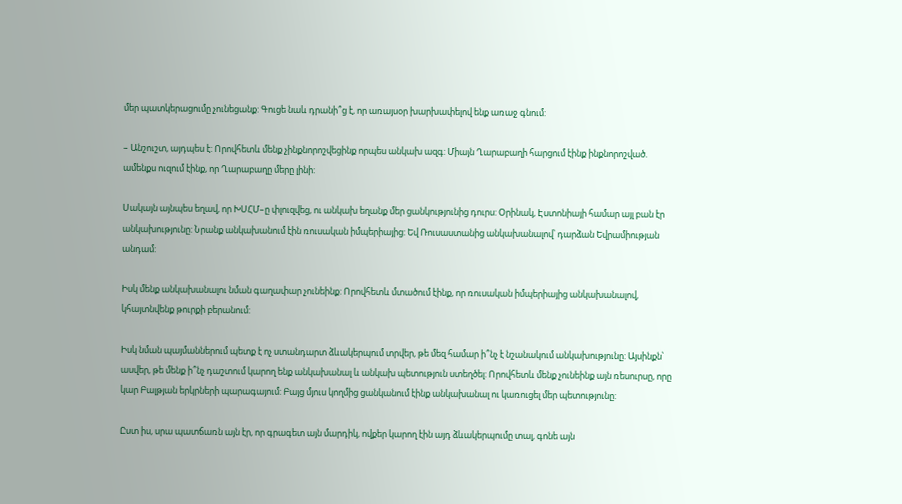մեր պատկերացումը չունեցանք: Գուցե նաև դրանի՞ց է, որ առայսօր խարխափելով ենք առաջ գնում:

– Անշուշտ, այդպես է: Որովհետև մենք չինքնորոշվեցինք որպես անկախ ազգ: Միայն Ղարաբաղի հարցում էինք ինքնորոշված. ամենքս ուզում էինք, որ Ղարաբաղը մերը լինի:

Սակայն այնպես եղավ, որ ԽՍՀՄ–ը փլուզվեց, ու անկախ եղանք մեր ցանկությունից դուրս: Օրինակ, Էստոնիայի համար այլ բան էր անկախությունը: Նրանք անկախանում էին ռուսական իմպերիայից: Եվ Ռուսաստանից անկախանալով՝ դարձան Եվրամիության անդամ:

Իսկ մենք անկախանալու նման գաղափար չունեինք: Որովհետև մտածում էինք, որ ռուսական իմպերիայից անկախանալով, կհայտնվենք թուրքի բերանում:

Իսկ նման պայմաններում պետք է ոչ ստանդարտ ձևակերպում տրվեր, թե մեզ համար ի՞նչ է նշանակում անկախությունը: Այսինքն՝ ասվեր, թե մենք ի՞նչ դաշտում կարող ենք անկախանալ և անկախ պետություն ստեղծել: Որովհետև մենք չունեինք այն ռեսուրսը, որը կար Բալթյան երկրների պարագայում: Բայց մյուս կողմից ցանկանում էինք անկախանալ ու կառուցել մեր պետությունը:

Ըստ իս, սրա պատճառն այն էր, որ գրագետ այն մարդիկ, ովքեր կարող էին այդ ձևակերպումը տալ, գոնե այն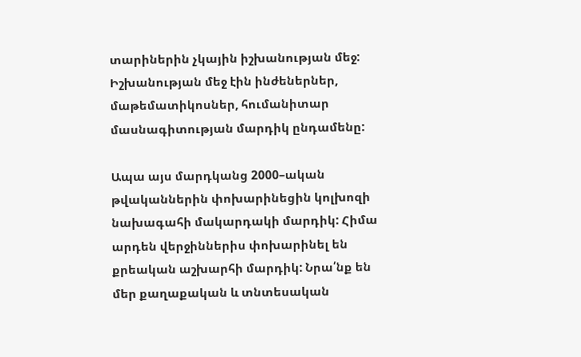տարիներին չկային իշխանության մեջ: Իշխանության մեջ էին ինժեներներ, մաթեմատիկոսներ, հումանիտար մասնագիտության մարդիկ ընդամենը:

Ապա այս մարդկանց 2000–ական թվականներին փոխարինեցին կոլխոզի նախագահի մակարդակի մարդիկ: Հիմա արդեն վերջիններիս փոխարինել են քրեական աշխարհի մարդիկ: Նրա՛նք են մեր քաղաքական և տնտեսական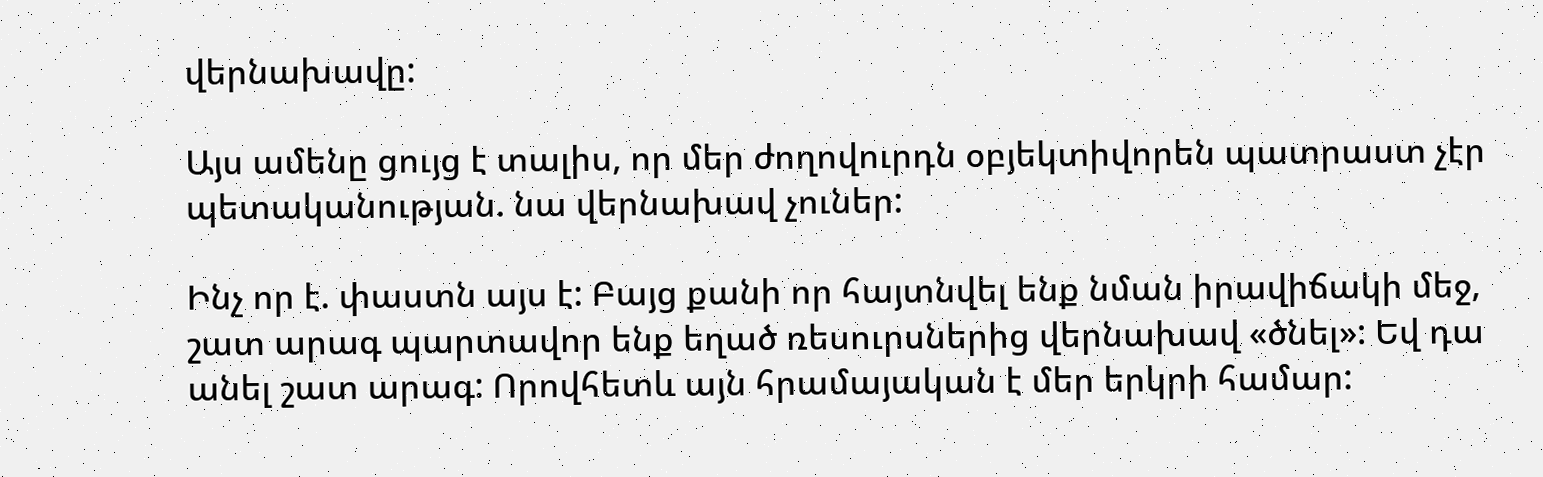վերնախավը:

Այս ամենը ցույց է տալիս, որ մեր ժողովուրդն օբյեկտիվորեն պատրաստ չէր պետականության. նա վերնախավ չուներ:

Ինչ որ է. փաստն այս է: Բայց քանի որ հայտնվել ենք նման իրավիճակի մեջ, շատ արագ պարտավոր ենք եղած ռեսուրսներից վերնախավ «ծնել»: Եվ դա անել շատ արագ: Որովհետև այն հրամայական է մեր երկրի համար: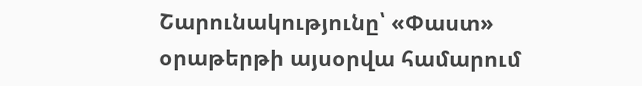Շարունակությունը՝ «Փաստ» օրաթերթի այսօրվա համարում